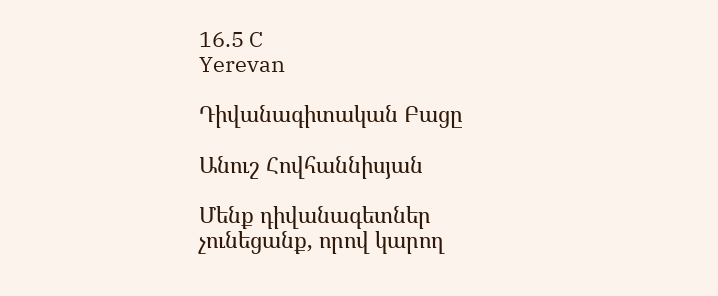16.5 C
Yerevan

Դիվանագիտական Բացը

Անուշ Հովհաննիսյան

Մենք դիվանագետներ չունեցանք, որով կարող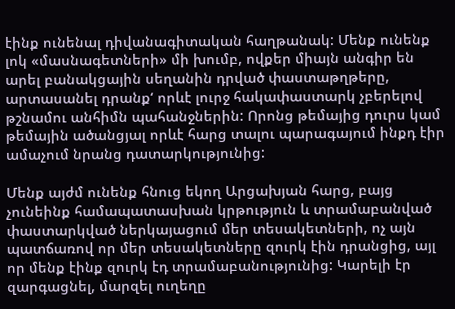էինք ունենալ դիվանագիտական հաղթանակ: Մենք ունենք լոկ «մասնագետների» մի խումբ, ովքեր միայն անգիր են արել բանակցային սեղանին դրված փաստաթղթերը, արտասանել դրանք‘ որևէ լուրջ հակափաստարկ չբերելով թշնամու անհիմն պահանջներին: Որոնց թեմայից դուրս կամ թեմային ածանցյալ որևէ հարց տալու պարագայում ինքդ էիր ամաչում նրանց դատարկությունից:

Մենք այժմ ունենք հնուց եկող Արցախյան հարց, բայց չունեինք համապատասխան կրթություն և տրամաբանված փաստարկված ներկայացում մեր տեսակետների, ոչ այն պատճառով որ մեր տեսակետները զուրկ էին դրանցից, այլ որ մենք էինք զուրկ էդ տրամաբանությունից: Կարելի էր զարգացնել, մարզել ուղեղը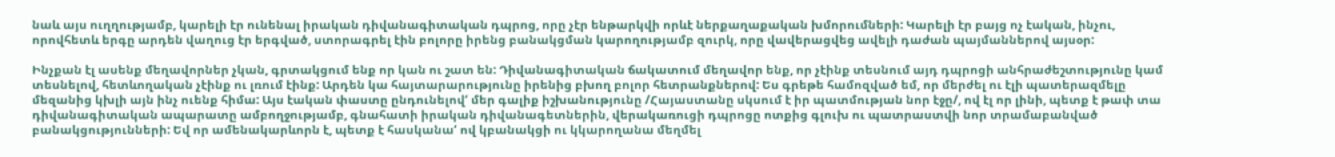նաև այս ուղղությամբ, կարելի էր ունենալ իրական դիվանագիտական դպրոց, որը չէր ենթարկվի որևէ ներքաղաքական խմորումների: Կարելի էր բայց ոչ էական, ինչու, որովհետև երգը արդեն վաղուց էր երգված, ստորագրել էին բոլորը իրենց բանակցման կարողությամբ զուրկ, որը վավերացվեց ավելի դաժան պայմաններով այսօր:

Ինչքան էլ ասենք մեղավորներ չկան, գրտակցում ենք որ կան ու շատ են: Դիվանագիտական ճակատում մեղավոր ենք, որ չէինք տեսնում այդ դպրոցի անհրաժեշտությունը կամ տեսնելով, հետևողական չէինք ու լռում էինք: Արդեն կա հայտարարությունը իրենից բխող բոլոր հետրանքներով: Ես գրեթե համոզված եմ, որ մերժել ու էլի պատերազմելը մեզանից կխլի այն ինչ ուենք հիմա: Այս էական փաստը ընդունելով‘ մեր գալիք իշխանությունը /Հայաստանը սկսում է իր պատմության նոր էջը/, ով էլ որ լինի, պետք է թափ տա դիվանագիտական ապարատը ամբողջությամբ, գնահատի իրական դիվանագետներին, վերակառուցի դպրոցը ոտքից գլուխ ու պատրաստվի նոր տրամաբանված բանակցությունների: Եվ որ ամենակարևորն է, պետք է հասկանա‘ ով կբանակցի ու կկարողանա մեղմել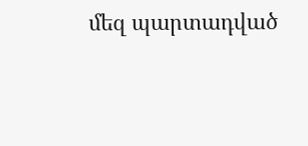մեզ պարտադված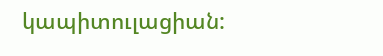կապիտուլացիան: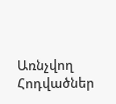Առնչվող Հոդվածներ